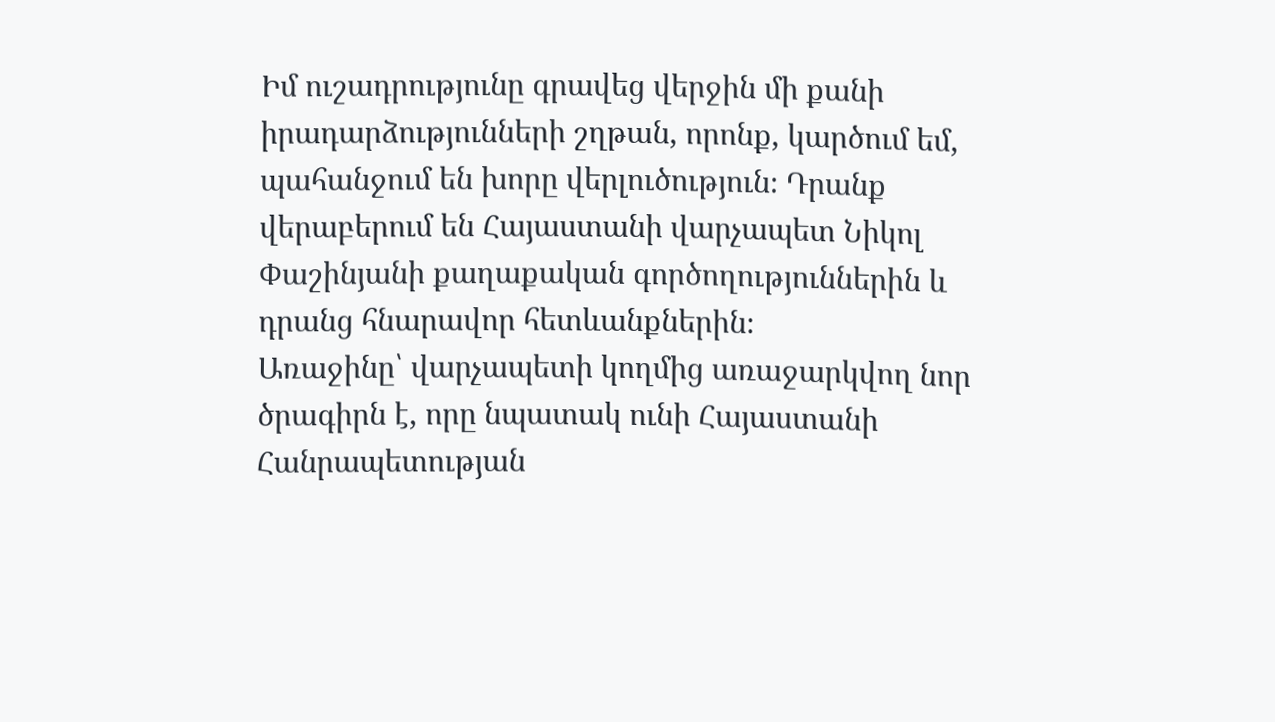Իմ ուշադրությունը գրավեց վերջին մի քանի իրադարձությունների շղթան, որոնք, կարծում եմ, պահանջում են խորը վերլուծություն։ Դրանք վերաբերում են Հայաստանի վարչապետ Նիկոլ Փաշինյանի քաղաքական գործողություններին և դրանց հնարավոր հետևանքներին։
Առաջինը՝ վարչապետի կողմից առաջարկվող նոր ծրագիրն է, որը նպատակ ունի Հայաստանի Հանրապետության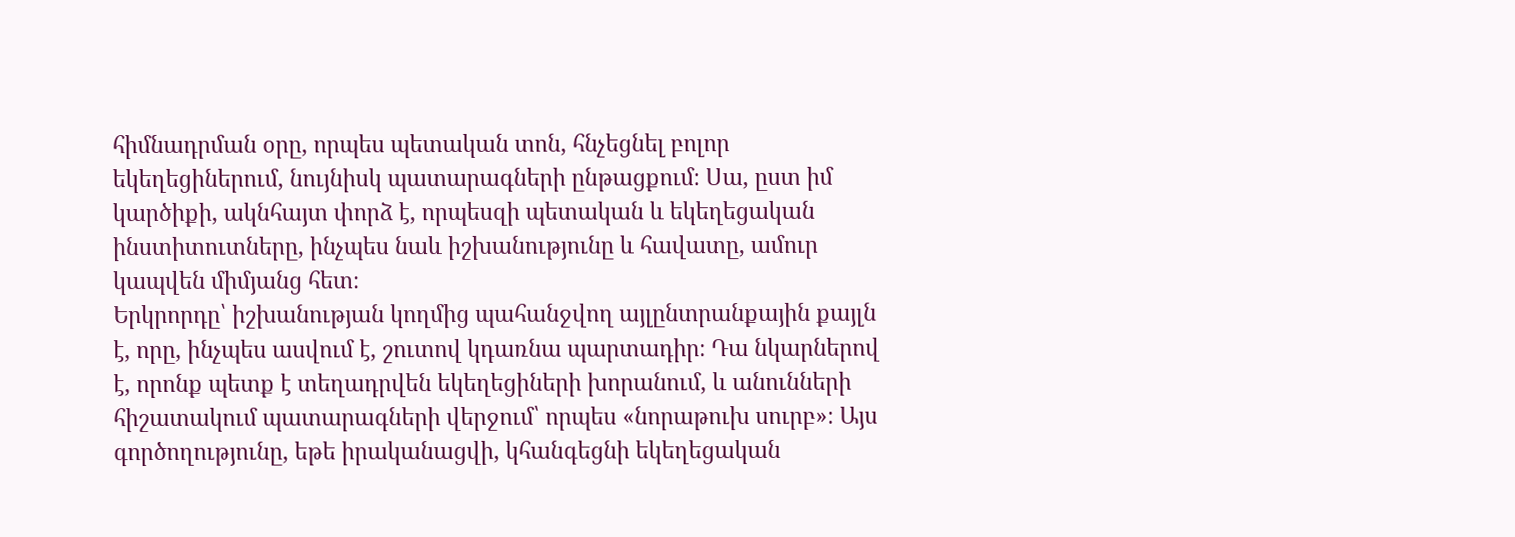հիմնադրման օրը, որպես պետական տոն, հնչեցնել բոլոր եկեղեցիներում, նույնիսկ պատարագների ընթացքում։ Սա, ըստ իմ կարծիքի, ակնհայտ փորձ է, որպեսզի պետական և եկեղեցական ինստիտուտները, ինչպես նաև իշխանությունը և հավատը, ամուր կապվեն միմյանց հետ։
Երկրորդը՝ իշխանության կողմից պահանջվող այլընտրանքային քայլն է, որը, ինչպես ասվում է, շուտով կդառնա պարտադիր։ Դա նկարներով է, որոնք պետք է տեղադրվեն եկեղեցիների խորանում, և անունների հիշատակում պատարագների վերջում՝ որպես «նորաթուխ սուրբ»։ Այս գործողությունը, եթե իրականացվի, կհանգեցնի եկեղեցական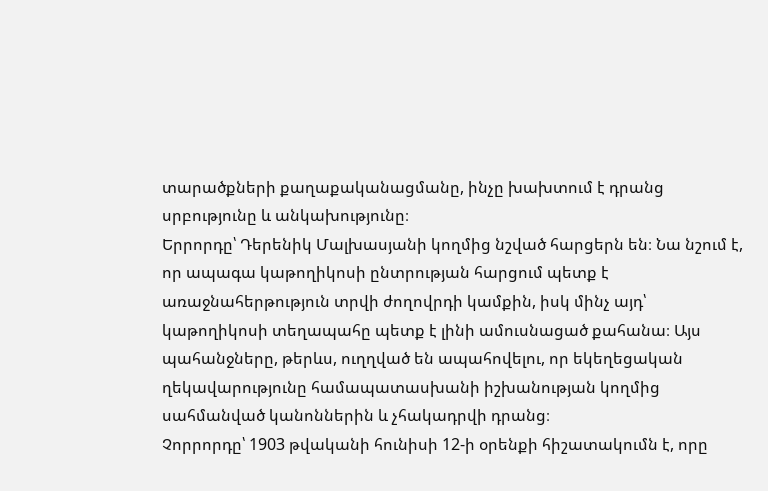տարածքների քաղաքականացմանը, ինչը խախտում է դրանց սրբությունը և անկախությունը։
Երրորդը՝ Դերենիկ Մալխասյանի կողմից նշված հարցերն են։ Նա նշում է, որ ապագա կաթողիկոսի ընտրության հարցում պետք է առաջնահերթություն տրվի ժողովրդի կամքին, իսկ մինչ այդ՝ կաթողիկոսի տեղապահը պետք է լինի ամուսնացած քահանա։ Այս պահանջները, թերևս, ուղղված են ապահովելու, որ եկեղեցական ղեկավարությունը համապատասխանի իշխանության կողմից սահմանված կանոններին և չհակադրվի դրանց։
Չորրորդը՝ 1903 թվականի հունիսի 12-ի օրենքի հիշատակումն է, որը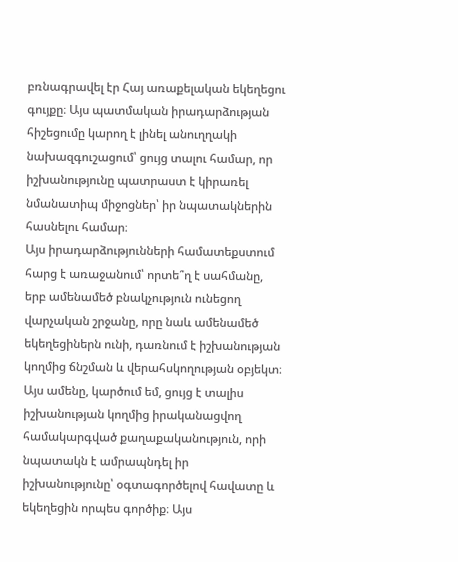բռնագրավել էր Հայ առաքելական եկեղեցու գույքը։ Այս պատմական իրադարձության հիշեցումը կարող է լինել անուղղակի նախազգուշացում՝ ցույց տալու համար, որ իշխանությունը պատրաստ է կիրառել նմանատիպ միջոցներ՝ իր նպատակներին հասնելու համար։
Այս իրադարձությունների համատեքստում հարց է առաջանում՝ որտե՞ղ է սահմանը, երբ ամենամեծ բնակչություն ունեցող վարչական շրջանը, որը նաև ամենամեծ եկեղեցիներն ունի, դառնում է իշխանության կողմից ճնշման և վերահսկողության օբյեկտ։
Այս ամենը, կարծում եմ, ցույց է տալիս իշխանության կողմից իրականացվող համակարգված քաղաքականություն, որի նպատակն է ամրապնդել իր իշխանությունը՝ օգտագործելով հավատը և եկեղեցին որպես գործիք։ Այս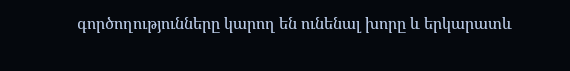գործողությունները կարող են ունենալ խորը և երկարատև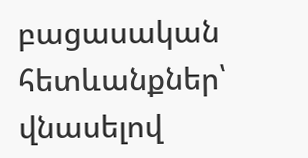բացասական հետևանքներ՝ վնասելով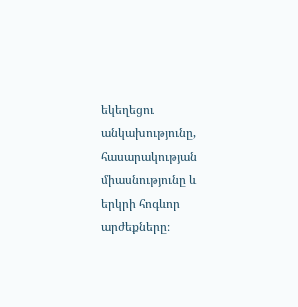եկեղեցու անկախությունը, հասարակության միասնությունը և երկրի հոգևոր արժեքները։